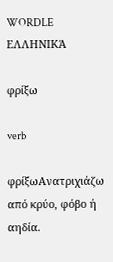WORDLE ΕΛΛΗΝΙΚΆ

φρίξω

verb

φρίξωΑνατριχιάζω από κρύο, φόβο ή αηδία.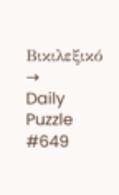Βικιλεξικό →
Daily Puzzle #649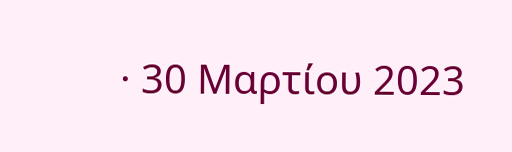· 30 Μαρτίου 2023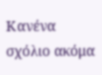Κανένα σχόλιο ακόμα